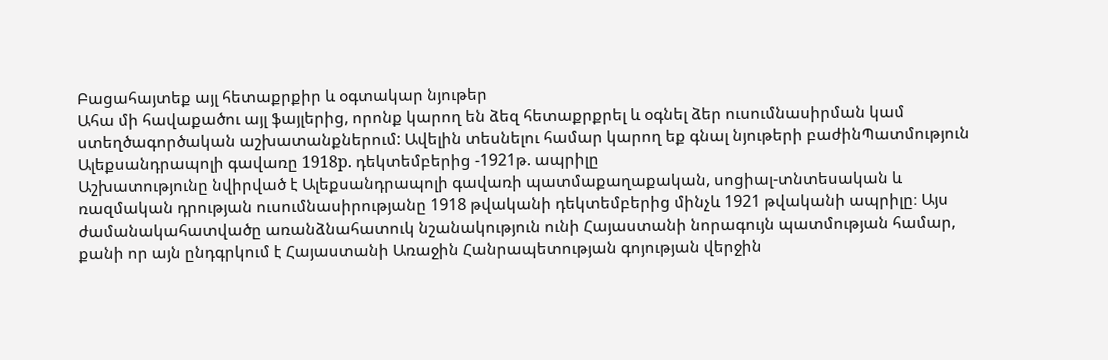Բացահայտեք այլ հետաքրքիր և օգտակար նյութեր
Ահա մի հավաքածու այլ ֆայլերից, որոնք կարող են ձեզ հետաքրքրել և օգնել ձեր ուսումնասիրման կամ ստեղծագործական աշխատանքներում: Ավելին տեսնելու համար կարող եք գնալ նյութերի բաժինՊատմություն
Ալեքսանդրապոլի գավառը 1918p. դեկտեմբերից -1921թ. ապրիլը
Աշխատությունը նվիրված է Ալեքսանդրապոլի գավառի պատմաքաղաքական, սոցիալ-տնտեսական և ռազմական դրության ուսումնասիրությանը 1918 թվականի դեկտեմբերից մինչև 1921 թվականի ապրիլը։ Այս ժամանակահատվածը առանձնահատուկ նշանակություն ունի Հայաստանի նորագույն պատմության համար, քանի որ այն ընդգրկում է Հայաստանի Առաջին Հանրապետության գոյության վերջին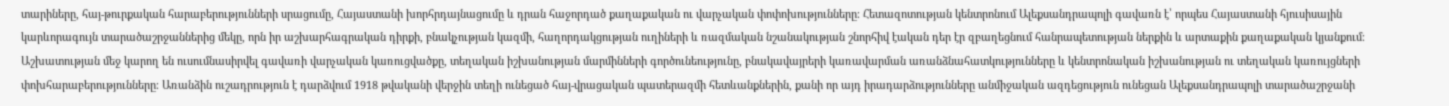տարիները, հայ-թուրքական հարաբերությունների սրացումը, Հայաստանի խորհրդայնացումը և դրան հաջորդած քաղաքական ու վարչական փոփոխությունները։ Հետազոտության կենտրոնում Ալեքսանդրապոլի գավառն է՝ որպես Հայաստանի հյուսիսային կարևորագույն տարածաշրջաններից մեկը, որն իր աշխարհագրական դիրքի, բնակչության կազմի, հաղորդակցության ուղիների և ռազմական նշանակության շնորհիվ էական դեր էր զբաղեցնում հանրապետության ներքին և արտաքին քաղաքական կյանքում։ Աշխատության մեջ կարող են ուսումնասիրվել գավառի վարչական կառուցվածքը, տեղական իշխանության մարմինների գործունեությունը, բնակավայրերի կառավարման առանձնահատկությունները և կենտրոնական իշխանության ու տեղական կառույցների փոխհարաբերությունները։ Առանձին ուշադրություն է դարձվում 1918 թվականի վերջին տեղի ունեցած հայ-վրացական պատերազմի հետևանքներին, քանի որ այդ իրադարձությունները անմիջական ազդեցություն ունեցան Ալեքսանդրապոլի տարածաշրջանի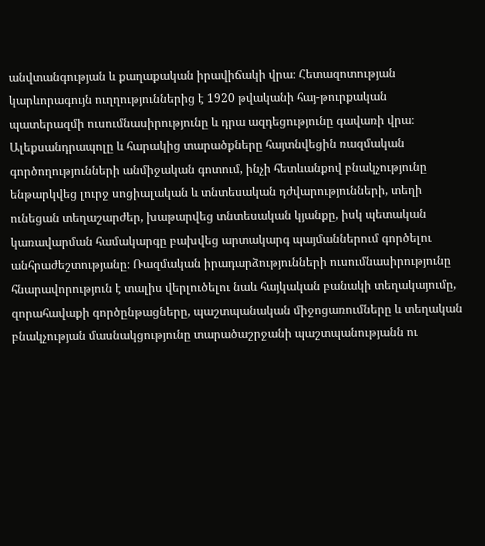անվտանգության և քաղաքական իրավիճակի վրա։ Հետազոտության կարևորագույն ուղղություններից է 1920 թվականի հայ-թուրքական պատերազմի ուսումնասիրությունը և դրա ազդեցությունը գավառի վրա։ Ալեքսանդրապոլը և հարակից տարածքները հայտնվեցին ռազմական գործողությունների անմիջական գոտում, ինչի հետևանքով բնակչությունը ենթարկվեց լուրջ սոցիալական և տնտեսական դժվարությունների, տեղի ունեցան տեղաշարժեր, խաթարվեց տնտեսական կյանքը, իսկ պետական կառավարման համակարգը բախվեց արտակարգ պայմաններում գործելու անհրաժեշտությանը։ Ռազմական իրադարձությունների ուսումնասիրությունը հնարավորություն է տալիս վերլուծելու նաև հայկական բանակի տեղակայումը, զորահավաքի գործընթացները, պաշտպանական միջոցառումները և տեղական բնակչության մասնակցությունը տարածաշրջանի պաշտպանությանն ու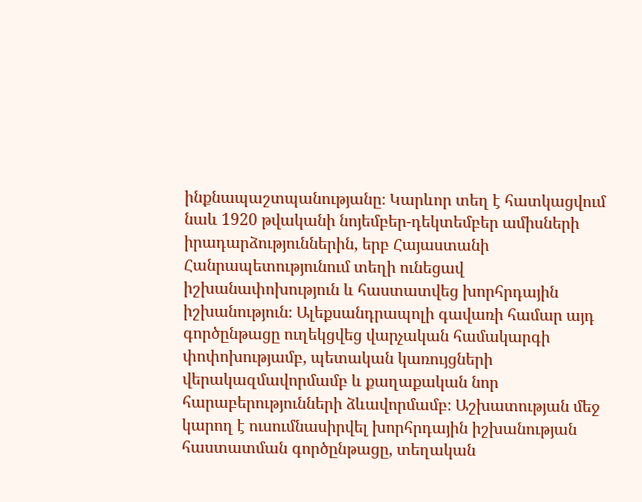ինքնապաշտպանությանը։ Կարևոր տեղ է հատկացվում նաև 1920 թվականի նոյեմբեր-դեկտեմբեր ամիսների իրադարձություններին, երբ Հայաստանի Հանրապետությունում տեղի ունեցավ իշխանափոխություն և հաստատվեց խորհրդային իշխանություն։ Ալեքսանդրապոլի գավառի համար այդ գործընթացը ուղեկցվեց վարչական համակարգի փոփոխությամբ, պետական կառույցների վերակազմավորմամբ և քաղաքական նոր հարաբերությունների ձևավորմամբ։ Աշխատության մեջ կարող է ուսումնասիրվել խորհրդային իշխանության հաստատման գործընթացը, տեղական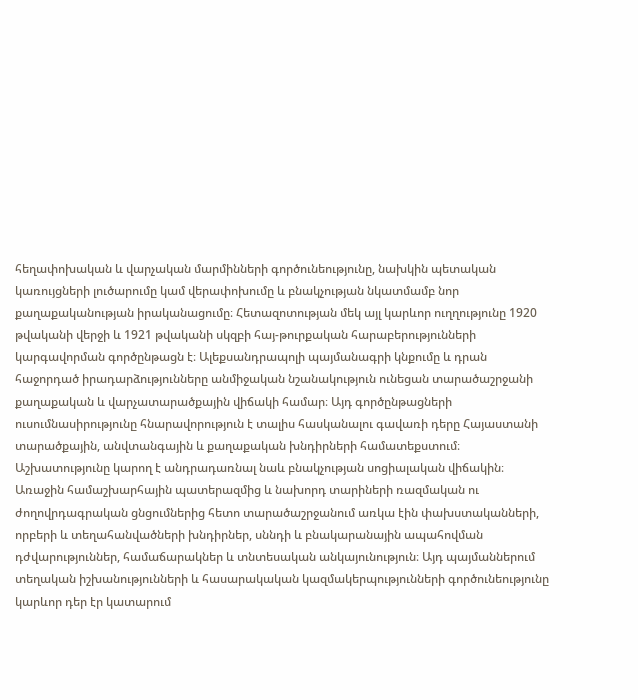հեղափոխական և վարչական մարմինների գործունեությունը, նախկին պետական կառույցների լուծարումը կամ վերափոխումը և բնակչության նկատմամբ նոր քաղաքականության իրականացումը։ Հետազոտության մեկ այլ կարևոր ուղղությունը 1920 թվականի վերջի և 1921 թվականի սկզբի հայ-թուրքական հարաբերությունների կարգավորման գործընթացն է։ Ալեքսանդրապոլի պայմանագրի կնքումը և դրան հաջորդած իրադարձությունները անմիջական նշանակություն ունեցան տարածաշրջանի քաղաքական և վարչատարածքային վիճակի համար։ Այդ գործընթացների ուսումնասիրությունը հնարավորություն է տալիս հասկանալու գավառի դերը Հայաստանի տարածքային, անվտանգային և քաղաքական խնդիրների համատեքստում։ Աշխատությունը կարող է անդրադառնալ նաև բնակչության սոցիալական վիճակին։ Առաջին համաշխարհային պատերազմից և նախորդ տարիների ռազմական ու ժողովրդագրական ցնցումներից հետո տարածաշրջանում առկա էին փախստականների, որբերի և տեղահանվածների խնդիրներ, սննդի և բնակարանային ապահովման դժվարություններ, համաճարակներ և տնտեսական անկայունություն։ Այդ պայմաններում տեղական իշխանությունների և հասարակական կազմակերպությունների գործունեությունը կարևոր դեր էր կատարում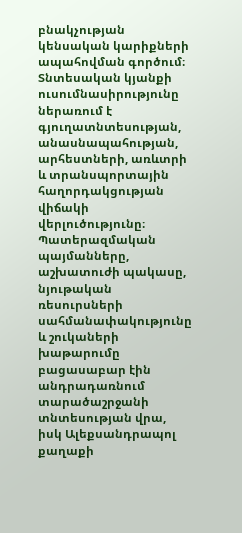բնակչության կենսական կարիքների ապահովման գործում։ Տնտեսական կյանքի ուսումնասիրությունը ներառում է գյուղատնտեսության, անասնապահության, արհեստների, առևտրի և տրանսպորտային հաղորդակցության վիճակի վերլուծությունը։ Պատերազմական պայմանները, աշխատուժի պակասը, նյութական ռեսուրսների սահմանափակությունը և շուկաների խաթարումը բացասաբար էին անդրադառնում տարածաշրջանի տնտեսության վրա, իսկ Ալեքսանդրապոլ քաղաքի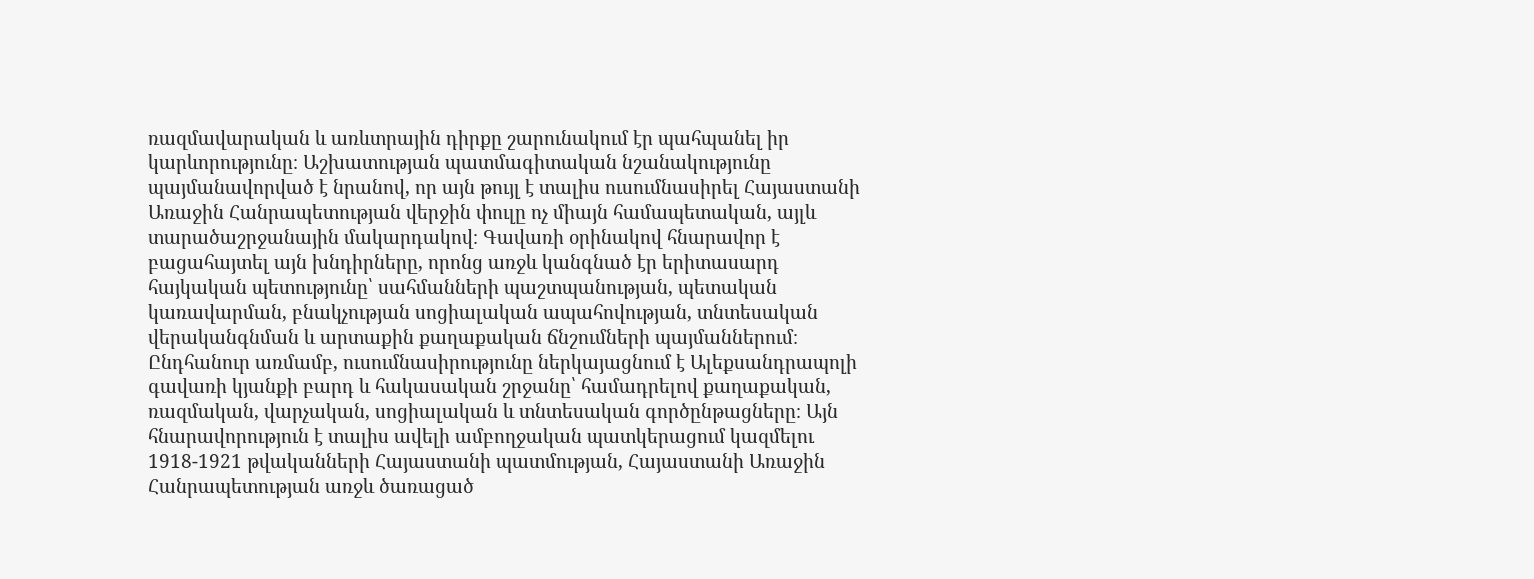ռազմավարական և առևտրային դիրքը շարունակում էր պահպանել իր կարևորությունը։ Աշխատության պատմագիտական նշանակությունը պայմանավորված է նրանով, որ այն թույլ է տալիս ուսումնասիրել Հայաստանի Առաջին Հանրապետության վերջին փուլը ոչ միայն համապետական, այլև տարածաշրջանային մակարդակով։ Գավառի օրինակով հնարավոր է բացահայտել այն խնդիրները, որոնց առջև կանգնած էր երիտասարդ հայկական պետությունը՝ սահմանների պաշտպանության, պետական կառավարման, բնակչության սոցիալական ապահովության, տնտեսական վերականգնման և արտաքին քաղաքական ճնշումների պայմաններում։ Ընդհանուր առմամբ, ուսումնասիրությունը ներկայացնում է Ալեքսանդրապոլի գավառի կյանքի բարդ և հակասական շրջանը՝ համադրելով քաղաքական, ռազմական, վարչական, սոցիալական և տնտեսական գործընթացները։ Այն հնարավորություն է տալիս ավելի ամբողջական պատկերացում կազմելու 1918-1921 թվականների Հայաստանի պատմության, Հայաստանի Առաջին Հանրապետության առջև ծառացած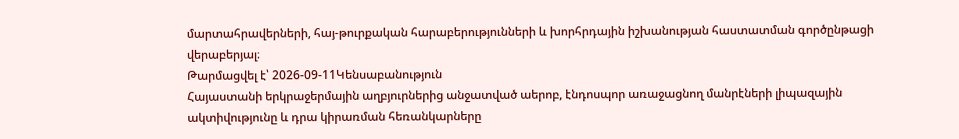մարտահրավերների, հայ-թուրքական հարաբերությունների և խորհրդային իշխանության հաստատման գործընթացի վերաբերյալ։
Թարմացվել է՝ 2026-09-11Կենսաբանություն
Հայաստանի երկրաջերմային աղբյուրներից անջատված աերոբ, էնդոսպոր առաջացնող մանրէների լիպազային ակտիվությունը և դրա կիրառման հեռանկարները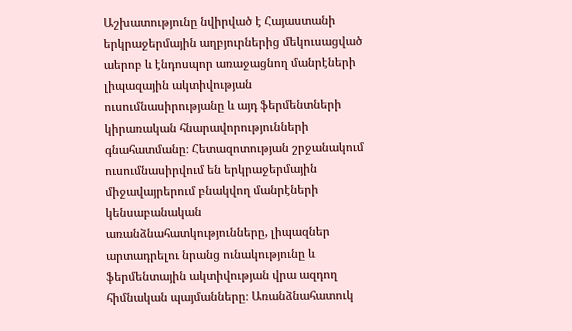Աշխատությունը նվիրված է Հայաստանի երկրաջերմային աղբյուրներից մեկուսացված աերոբ և էնդոսպոր առաջացնող մանրէների լիպազային ակտիվության ուսումնասիրությանը և այդ ֆերմենտների կիրառական հնարավորությունների գնահատմանը։ Հետազոտության շրջանակում ուսումնասիրվում են երկրաջերմային միջավայրերում բնակվող մանրէների կենսաբանական առանձնահատկությունները, լիպազներ արտադրելու նրանց ունակությունը և ֆերմենտային ակտիվության վրա ազդող հիմնական պայմանները։ Առանձնահատուկ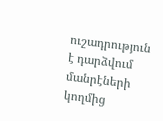ուշադրություն է դարձվում մանրէների կողմից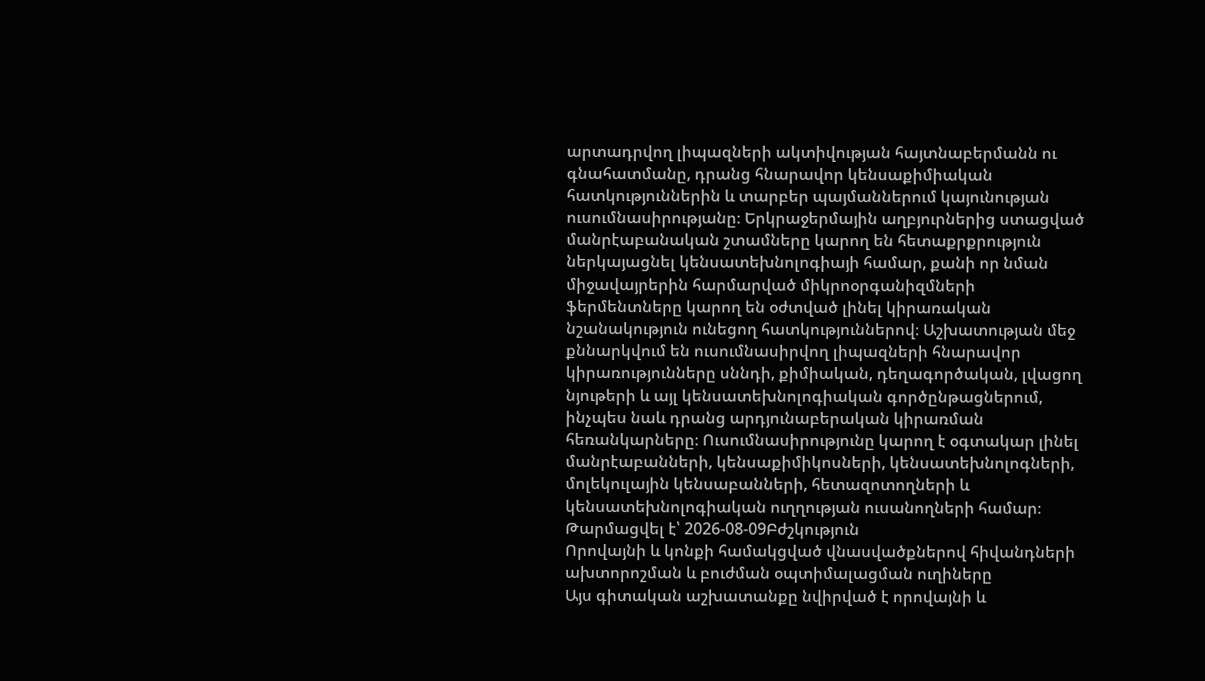արտադրվող լիպազների ակտիվության հայտնաբերմանն ու գնահատմանը, դրանց հնարավոր կենսաքիմիական հատկություններին և տարբեր պայմաններում կայունության ուսումնասիրությանը։ Երկրաջերմային աղբյուրներից ստացված մանրէաբանական շտամները կարող են հետաքրքրություն ներկայացնել կենսատեխնոլոգիայի համար, քանի որ նման միջավայրերին հարմարված միկրոօրգանիզմների ֆերմենտները կարող են օժտված լինել կիրառական նշանակություն ունեցող հատկություններով։ Աշխատության մեջ քննարկվում են ուսումնասիրվող լիպազների հնարավոր կիրառությունները սննդի, քիմիական, դեղագործական, լվացող նյութերի և այլ կենսատեխնոլոգիական գործընթացներում, ինչպես նաև դրանց արդյունաբերական կիրառման հեռանկարները։ Ուսումնասիրությունը կարող է օգտակար լինել մանրէաբանների, կենսաքիմիկոսների, կենսատեխնոլոգների, մոլեկուլային կենսաբանների, հետազոտողների և կենսատեխնոլոգիական ուղղության ուսանողների համար։
Թարմացվել է՝ 2026-08-09Բժշկություն
Որովայնի և կոնքի համակցված վնասվածքներով հիվանդների ախտորոշման և բուժման օպտիմալացման ուղիները
Այս գիտական աշխատանքը նվիրված է որովայնի և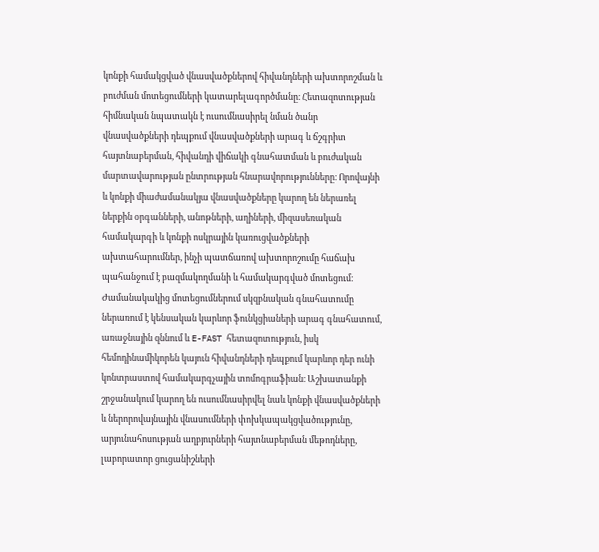կոնքի համակցված վնասվածքներով հիվանդների ախտորոշման և բուժման մոտեցումների կատարելագործմանը։ Հետազոտության հիմնական նպատակն է ուսումնասիրել նման ծանր վնասվածքների դեպքում վնասվածքների արագ և ճշգրիտ հայտնաբերման, հիվանդի վիճակի գնահատման և բուժական մարտավարության ընտրության հնարավորությունները։ Որովայնի և կոնքի միաժամանակյա վնասվածքները կարող են ներառել ներքին օրգանների, անոթների, աղիների, միզասեռական համակարգի և կոնքի ոսկրային կառուցվածքների ախտահարումներ, ինչի պատճառով ախտորոշումը հաճախ պահանջում է բազմակողմանի և համակարգված մոտեցում։ Ժամանակակից մոտեցումներում սկզբնական գնահատումը ներառում է կենսական կարևոր ֆունկցիաների արագ գնահատում, առաջնային զննում և E-FAST հետազոտություն, իսկ հեմոդինամիկորեն կայուն հիվանդների դեպքում կարևոր դեր ունի կոնտրաստով համակարգչային տոմոգրաֆիան։ Աշխատանքի շրջանակում կարող են ուսումնասիրվել նաև կոնքի վնասվածքների և ներորովայնային վնասումների փոխկապակցվածությունը, արյունահոսության աղբյուրների հայտնաբերման մեթոդները, լաբորատոր ցուցանիշների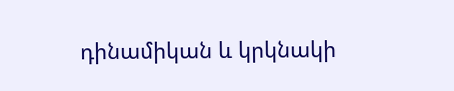դինամիկան և կրկնակի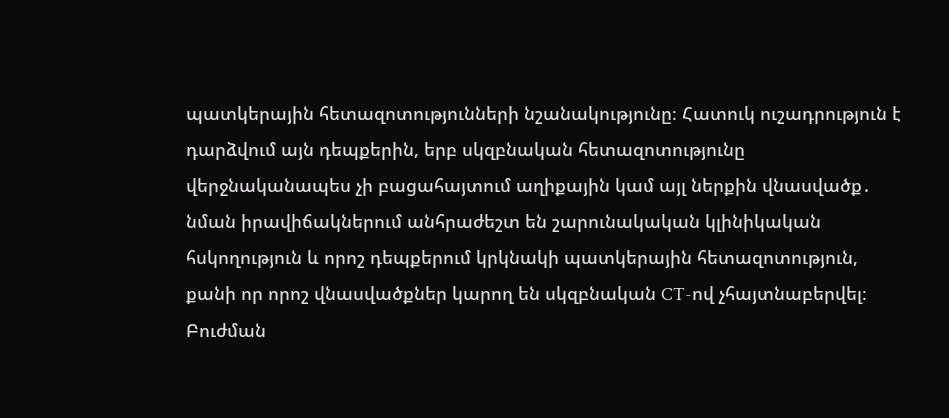պատկերային հետազոտությունների նշանակությունը։ Հատուկ ուշադրություն է դարձվում այն դեպքերին, երբ սկզբնական հետազոտությունը վերջնականապես չի բացահայտում աղիքային կամ այլ ներքին վնասվածք․ նման իրավիճակներում անհրաժեշտ են շարունակական կլինիկական հսկողություն և որոշ դեպքերում կրկնակի պատկերային հետազոտություն, քանի որ որոշ վնասվածքներ կարող են սկզբնական CT-ով չհայտնաբերվել։ Բուժման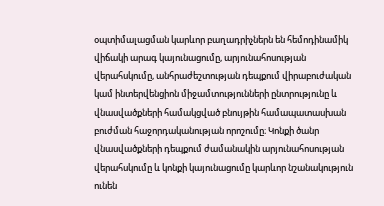օպտիմալացման կարևոր բաղադրիչներն են հեմոդինամիկ վիճակի արագ կայունացումը, արյունահոսության վերահսկումը, անհրաժեշտության դեպքում վիրաբուժական կամ ինտերվենցիոն միջամտությունների ընտրությունը և վնասվածքների համակցված բնույթին համապատասխան բուժման հաջորդականության որոշումը։ Կոնքի ծանր վնասվածքների դեպքում ժամանակին արյունահոսության վերահսկումը և կոնքի կայունացումը կարևոր նշանակություն ունեն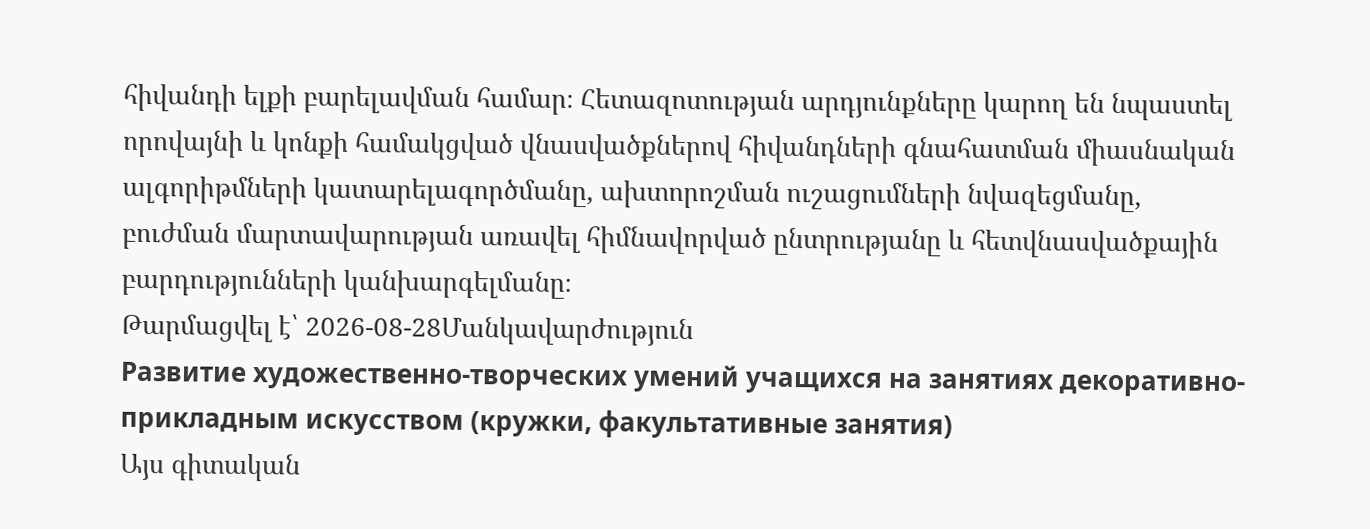հիվանդի ելքի բարելավման համար։ Հետազոտության արդյունքները կարող են նպաստել որովայնի և կոնքի համակցված վնասվածքներով հիվանդների գնահատման միասնական ալգորիթմների կատարելագործմանը, ախտորոշման ուշացումների նվազեցմանը, բուժման մարտավարության առավել հիմնավորված ընտրությանը և հետվնասվածքային բարդությունների կանխարգելմանը։
Թարմացվել է՝ 2026-08-28Մանկավարժություն
Развитие художественно-творческих умений учащихся на занятиях декоративно-прикладным искусством (кружки, факультативные занятия)
Այս գիտական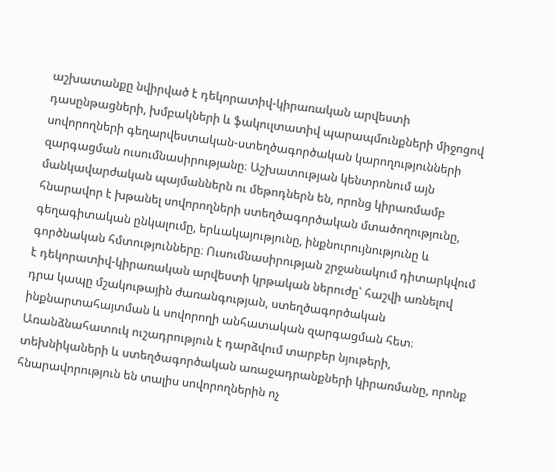աշխատանքը նվիրված է դեկորատիվ-կիրառական արվեստի դասընթացների, խմբակների և ֆակուլտատիվ պարապմունքների միջոցով սովորողների գեղարվեստական-ստեղծագործական կարողությունների զարգացման ուսումնասիրությանը։ Աշխատության կենտրոնում այն մանկավարժական պայմաններն ու մեթոդներն են, որոնց կիրառմամբ հնարավոր է խթանել սովորողների ստեղծագործական մտածողությունը, գեղագիտական ընկալումը, երևակայությունը, ինքնուրույնությունը և գործնական հմտությունները։ Ուսումնասիրության շրջանակում դիտարկվում է դեկորատիվ-կիրառական արվեստի կրթական ներուժը՝ հաշվի առնելով դրա կապը մշակութային ժառանգության, ստեղծագործական ինքնարտահայտման և սովորողի անհատական զարգացման հետ։ Առանձնահատուկ ուշադրություն է դարձվում տարբեր նյութերի, տեխնիկաների և ստեղծագործական առաջադրանքների կիրառմանը, որոնք հնարավորություն են տալիս սովորողներին ոչ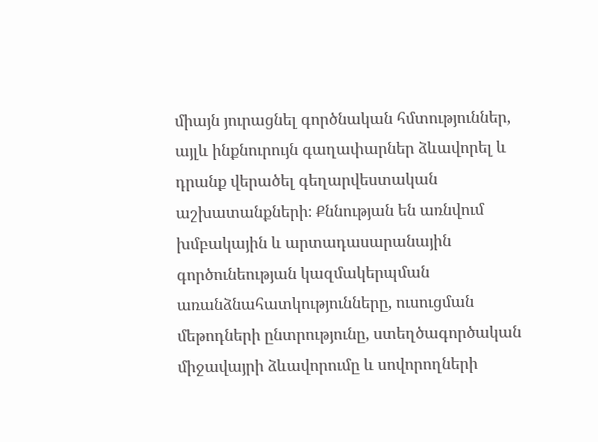միայն յուրացնել գործնական հմտություններ, այլև ինքնուրույն գաղափարներ ձևավորել և դրանք վերածել գեղարվեստական աշխատանքների։ Քննության են առնվում խմբակային և արտադասարանային գործունեության կազմակերպման առանձնահատկությունները, ուսուցման մեթոդների ընտրությունը, ստեղծագործական միջավայրի ձևավորումը և սովորողների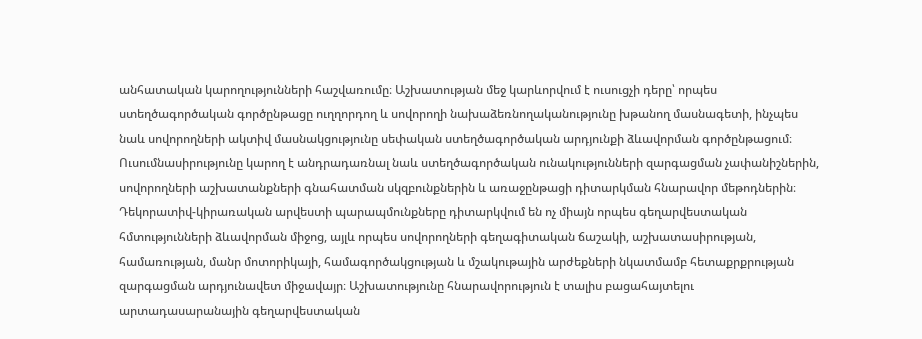անհատական կարողությունների հաշվառումը։ Աշխատության մեջ կարևորվում է ուսուցչի դերը՝ որպես ստեղծագործական գործընթացը ուղղորդող և սովորողի նախաձեռնողականությունը խթանող մասնագետի, ինչպես նաև սովորողների ակտիվ մասնակցությունը սեփական ստեղծագործական արդյունքի ձևավորման գործընթացում։ Ուսումնասիրությունը կարող է անդրադառնալ նաև ստեղծագործական ունակությունների զարգացման չափանիշներին, սովորողների աշխատանքների գնահատման սկզբունքներին և առաջընթացի դիտարկման հնարավոր մեթոդներին։ Դեկորատիվ-կիրառական արվեստի պարապմունքները դիտարկվում են ոչ միայն որպես գեղարվեստական հմտությունների ձևավորման միջոց, այլև որպես սովորողների գեղագիտական ճաշակի, աշխատասիրության, համառության, մանր մոտորիկայի, համագործակցության և մշակութային արժեքների նկատմամբ հետաքրքրության զարգացման արդյունավետ միջավայր։ Աշխատությունը հնարավորություն է տալիս բացահայտելու արտադասարանային գեղարվեստական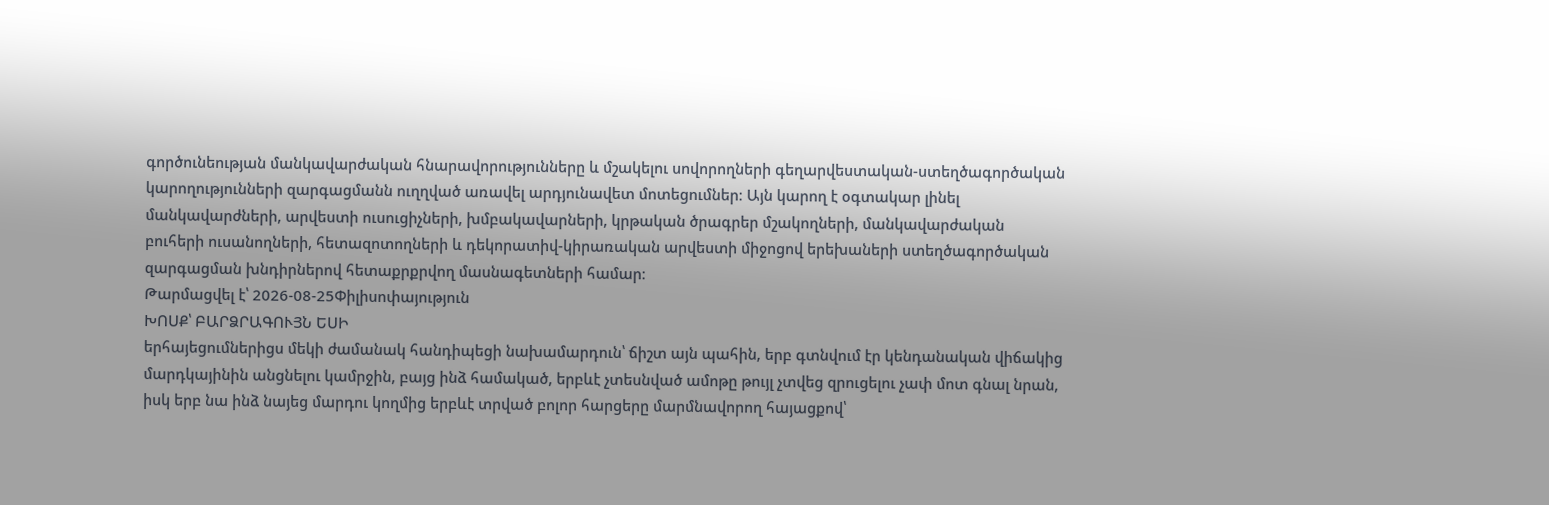գործունեության մանկավարժական հնարավորությունները և մշակելու սովորողների գեղարվեստական-ստեղծագործական կարողությունների զարգացմանն ուղղված առավել արդյունավետ մոտեցումներ։ Այն կարող է օգտակար լինել մանկավարժների, արվեստի ուսուցիչների, խմբակավարների, կրթական ծրագրեր մշակողների, մանկավարժական բուհերի ուսանողների, հետազոտողների և դեկորատիվ-կիրառական արվեստի միջոցով երեխաների ստեղծագործական զարգացման խնդիրներով հետաքրքրվող մասնագետների համար։
Թարմացվել է՝ 2026-08-25Փիլիսոփայություն
ԽՈՍՔ՝ ԲԱՐՁՐԱԳՈՒՅՆ ԵՍԻ
երհայեցումներիցս մեկի ժամանակ հանդիպեցի նախամարդուն՝ ճիշտ այն պահին, երբ գտնվում էր կենդանական վիճակից մարդկայինին անցնելու կամրջին, բայց ինձ համակած, երբևէ չտեսնված ամոթը թույլ չտվեց զրուցելու չափ մոտ գնալ նրան, իսկ երբ նա ինձ նայեց մարդու կողմից երբևէ տրված բոլոր հարցերը մարմնավորող հայացքով՝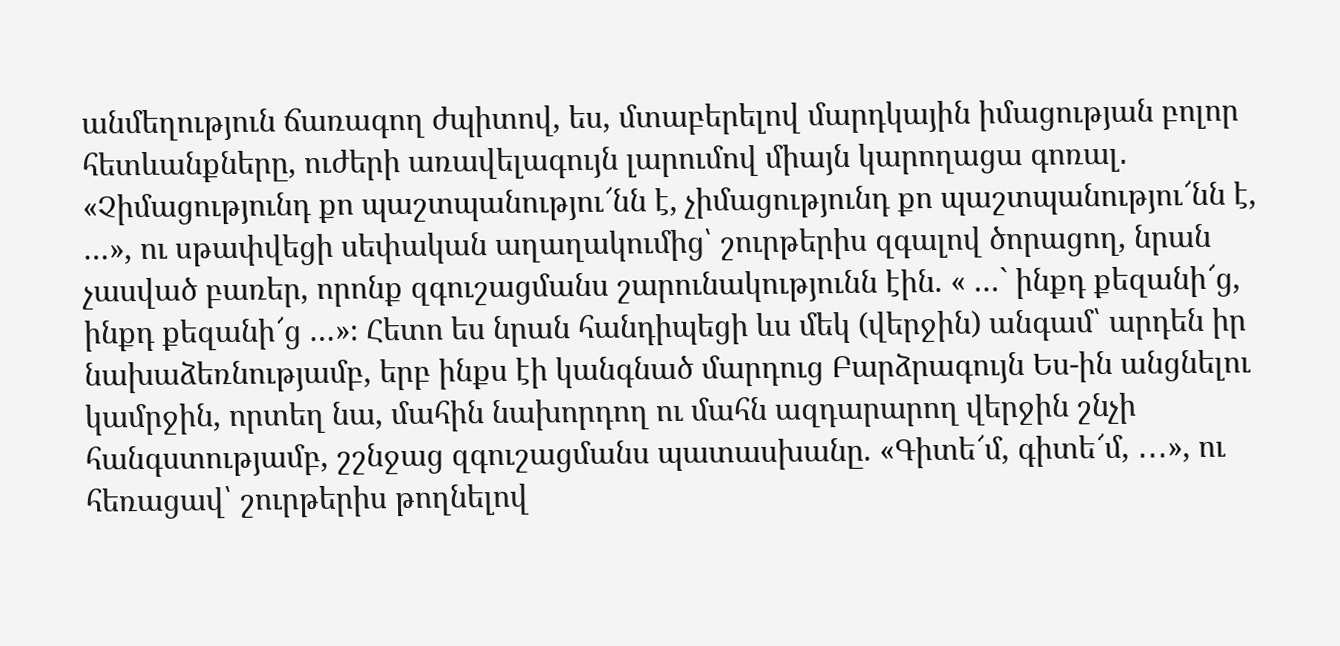անմեղություն ճառագող ժպիտով, ես, մտաբերելով մարդկային իմացության բոլոր հետևանքները, ուժերի առավելագույն լարումով միայն կարողացա գոռալ․ «Չիմացությունդ քո պաշտպանությու՜նն է, չիմացությունդ քո պաշտպանությու՜նն է, …», ու սթափվեցի սեփական աղաղակումից՝ շուրթերիս զգալով ծորացող, նրան չասված բառեր, որոնք զգուշացմանս շարունակությունն էին. « …` ինքդ քեզանի՜ց, ինքդ քեզանի՜ց …»։ Հետո ես նրան հանդիպեցի ևս մեկ (վերջին) անգամ՝ արդեն իր նախաձեռնությամբ, երբ ինքս էի կանգնած մարդուց Բարձրագույն Ես-ին անցնելու կամրջին, որտեղ նա, մահին նախորդող ու մահն ազդարարող վերջին շնչի հանգստությամբ, շշնջաց զգուշացմանս պատասխանը. «Գիտե՜մ, գիտե՜մ, ․․․», ու հեռացավ՝ շուրթերիս թողնելով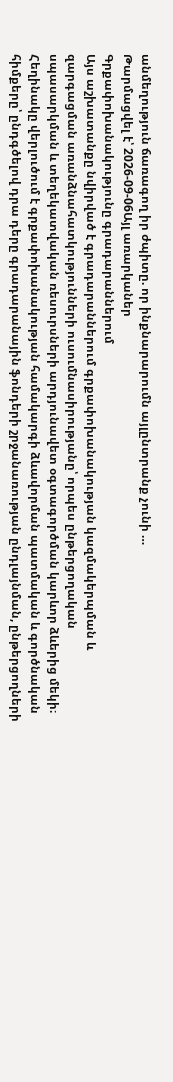անմեղություն ճառագող իր ժպիտը. որ ինքնարարումն այլընտրանք չունի …
Թարմացվել է՝ 2026-09-06Այլ առարկաներ
Գրքափոխանակությունը գրադարաններում
Այս աշխատանքը նվիրված է գրադարաններում գրքափոխանակության կազմակերպման և զարգացման առանձնահատկությունների ուսումնասիրությանը՝ որպես ընթերցողական սպասարկման և տեղեկատվական ռեսուրսների արդյունավետ օգտագործման կարևոր ձևերից մեկի։ Հեղինակը վերլուծում է գրքափոխանակության համակարգի ձևավորման պատմական և գործնական հիմքերը՝ ընդգծելով դրա դերը գրադարանային ֆոնդերի շրջանառության ընդլայնման, ընթերցողների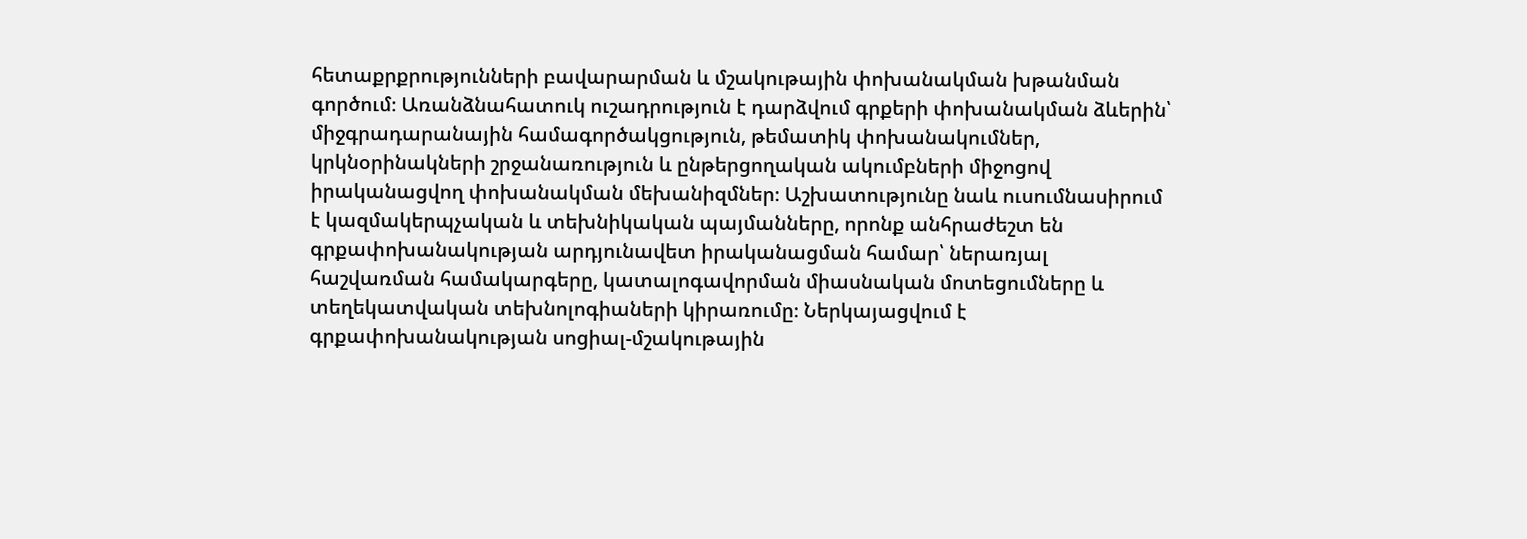հետաքրքրությունների բավարարման և մշակութային փոխանակման խթանման գործում։ Առանձնահատուկ ուշադրություն է դարձվում գրքերի փոխանակման ձևերին՝ միջգրադարանային համագործակցություն, թեմատիկ փոխանակումներ, կրկնօրինակների շրջանառություն և ընթերցողական ակումբների միջոցով իրականացվող փոխանակման մեխանիզմներ։ Աշխատությունը նաև ուսումնասիրում է կազմակերպչական և տեխնիկական պայմանները, որոնք անհրաժեշտ են գրքափոխանակության արդյունավետ իրականացման համար՝ ներառյալ հաշվառման համակարգերը, կատալոգավորման միասնական մոտեցումները և տեղեկատվական տեխնոլոգիաների կիրառումը։ Ներկայացվում է գրքափոխանակության սոցիալ-մշակութային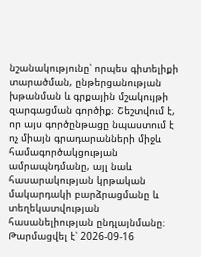նշանակությունը՝ որպես գիտելիքի տարածման, ընթերցանության խթանման և գրքային մշակույթի զարգացման գործիք։ Շեշտվում է, որ այս գործընթացը նպաստում է ոչ միայն գրադարանների միջև համագործակցության ամրապնդմանը, այլ նաև հասարակության կրթական մակարդակի բարձրացմանը և տեղեկատվության հասանելիության ընդլայնմանը։
Թարմացվել է՝ 2026-09-16